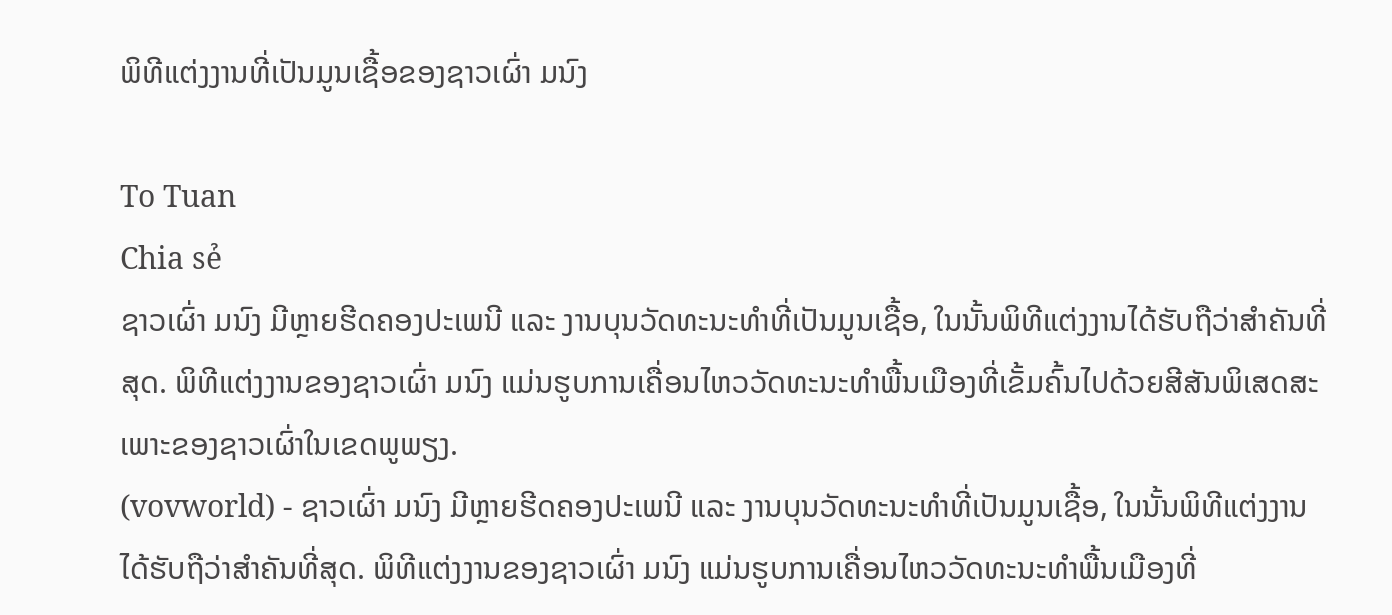ພິທີແຕ່ງງານທີ່ເປັນມູນເຊື້ອຂອງຊາວເຜົ່າ ມນົງ

To Tuan
Chia sẻ
ຊາວເຜົ່າ ມນົງ ມີຫຼາຍຮີດຄອງປະເພນີ ແລະ ງານບຸນວັດທະນະທຳທີ່ເປັນມູນເຊື້ອ, ໃນນັ້ນພິທີແຕ່ງງານໄດ້ຮັບຖືວ່າສຳຄັນທີ່ສຸດ. ພິທີແຕ່ງງານຂອງຊາວເຜົ່າ ມນົງ ແມ່ນຮູບການເຄື່ອນໄຫວວັດທະນະທຳພື້ນເມືອງທີ່ເຂັ້ມຄົ້ນໄປດ້ວຍສີສັນພິເສດສະເພາະຂອງຊາວເຜົ່າໃນເຂດພູພຽງ.
(vovworld) - ຊາວເຜົ່າ ມນົງ ມີຫຼາຍຮີດຄອງປະເພນີ ແລະ ງານບຸນວັດທະນະທຳທີ່ເປັນມູນເຊື້ອ, ໃນນັ້ນພິທີແຕ່ງງານໄດ້ຮັບຖືວ່າສຳຄັນທີ່ສຸດ. ພິທີແຕ່ງງານຂອງຊາວເຜົ່າ ມນົງ ແມ່ນຮູບການເຄື່ອນໄຫວວັດທະນະທຳພື້ນເມືອງທີ່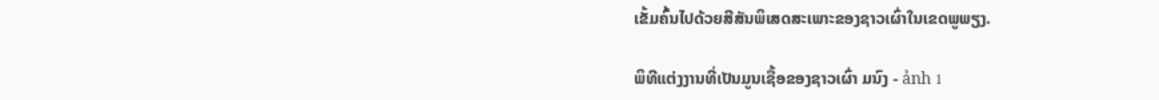ເຂັ້ມຄົ້ນໄປດ້ວຍສີສັນພິເສດສະເພາະຂອງຊາວເຜົ່າໃນເຂດພູພຽງ.

ພິທີແຕ່ງງານທີ່ເປັນມູນເຊື້ອຂອງຊາວເຜົ່າ ມນົງ - ảnh 1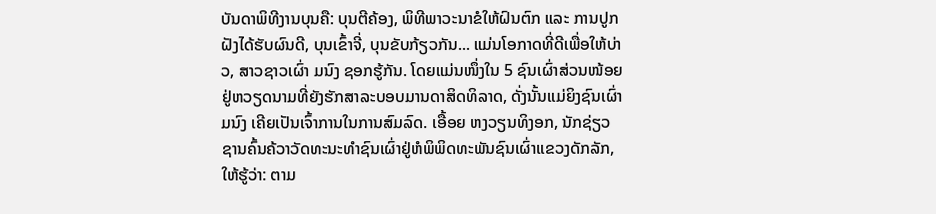ບັນດາພິທີງານບຸນຄື: ບຸນຕີຄ້ອງ, ພິທີພາວະນາຂໍໃຫ້ຝົນຕົກ ແລະ ການປູກຝັງໄດ້ຮັບຜົນດີ, ບຸນເຂົ້າຈີ່, ບຸນຂັບກ້ຽວກັນ... ແມ່ນໂອກາດທີ່ດີເພື່ອໃຫ້ບ່າວ, ສາວຊາວເຜົ່າ ມນົງ ຊອກຮູ້ກັນ. ໂດຍແມ່ນໜຶ່ງໃນ 5 ຊົນເຜົ່າສ່ວນໜ້ອຍຢູ່ຫວຽດນາມທີ່ຍັງຮັກສາລະບອບມານດາສິດທິລາດ, ດັ່ງນັ້ນແມ່ຍິງຊົນເຜົ່າ ມນົງ ເຄີຍເປັນເຈົ້າການໃນການສົມລົດ. ເອື້ອຍ ຫງວຽນທິງອກ, ນັກຊ່ຽວຊານຄົ້ນຄ້ວາວັດທະນະທຳຊົນເຜົ່າຢູ່ຫໍພິພິດທະພັນຊົນເຜົ່າແຂວງດັກລັກ, ໃຫ້ຮູ້ວ່າ: ຕາມ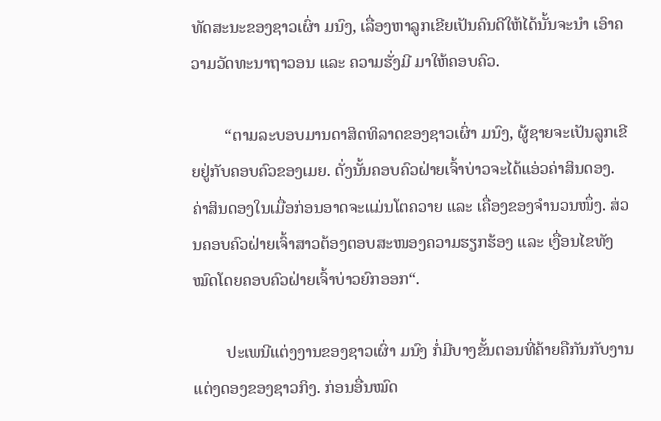ທັດສະນະຂອງຊາວເຜົ່າ ມນົງ, ເລື່ອງຫາລູກເຂີຍເປັນຄົນດີໃຫ້ໄດ້ນັ້ນຈະນຳ ເອົາຄວາມວັດທະນາຖາວອນ ແລະ ຄວາມຮັ່ງມີ ມາໃຫ້ຄອບຄົວ.

        “ຕາມລະບອບມານດາສິດທິລາດຂອງຊາວເຜົ່າ ມນົງ, ຜູ້ຊາຍຈະເປັນລູກເຂີຍຢູ່ກັບຄອບຄົວຂອງເມຍ. ດັ່ງນັ້ນຄອບຄົວຝ່າຍເຈົ້າບ່າວຈະໄດ້ແອ່ວຄ່າສິນດອງ. ຄ່າສິນດອງໃນເມື່ອກ່ອນອາດຈະແມ່ນໂຕຄວາຍ ແລະ ເຄື່ອງຂອງຈຳນວນໜຶ່ງ. ສ່ວນຄອບຄົວຝ່າຍເຈົ້າສາວຕ້ອງຕອບສະໜອງຄວາມຮຽກຮ້ອງ ແລະ ເງື່ອນໄຂທັງໝົດໂດຍຄອບຄົວຝ່າຍເຈົ້າບ່າວຍົກອອກ“.

        ປະເພນີແຕ່ງງານຂອງຊາວເຜົ່າ ມນົງ ກໍ່ມີບາງຂັ້ນຕອນທີ່ຄ້າຍຄືກັນກັບງານແຕ່ງດອງຂອງຊາວກິງ. ກ່ອນອື່ນໝົດ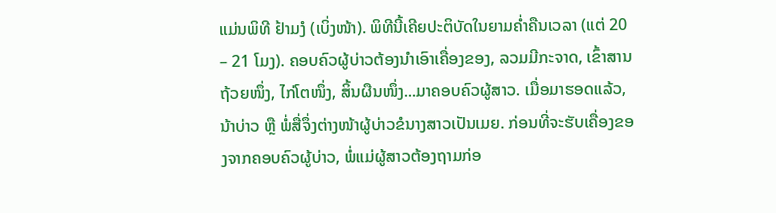ແມ່ນພິທີ ຢ້າມງໍ (ເບິ່ງໜ້າ). ພິທີນີ້ເຄີຍປະຕິບັດໃນຍາມຄ່ຳຄືນເວລາ (ແຕ່ 20 – 21 ໂມງ). ຄອບຄົວຜູ້ບ່າວຕ້ອງນຳເອົາເຄື່ອງຂອງ, ລວມມີກະຈາດ, ເຂົ້າສານຖ້ວຍໜຶ່ງ, ໄກ່ໂຕໜຶ່ງ, ສິ້ນຜືນໜຶ່ງ...ມາຄອບຄົວຜູ້ສາວ. ເມື່ອມາຮອດແລ້ວ, ນ້າບ່າວ ຫຼື ພໍ່ສື່ຈຶ່ງຕ່າງໜ້າຜູ້ບ່າວຂໍນາງສາວເປັນເມຍ. ກ່ອນທີ່ຈະຮັບເຄື່ອງຂອງຈາກຄອບຄົວຜູ້ບ່າວ, ພໍ່ແມ່ຜູ້ສາວຕ້ອງຖາມກ່ອ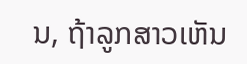ນ, ຖ້າລູກສາວເຫັນ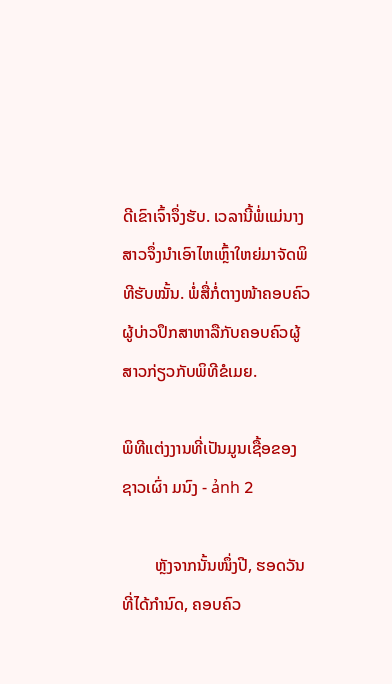ດີເຂົາເຈົ້າຈຶ່ງຮັບ. ເວລານີ້ພໍ່ແມ່ນາງສາວຈຶ່ງນຳເອົາໄຫເຫຼົ້າໃຫຍ່ມາຈັດພິທີຮັບໝັ້ນ. ພໍ່ສື່ກໍ່ຕາງໜ້າຄອບຄົວຜູ້ບ່າວປຶກສາຫາລືກັບຄອບຄົວຜູ້ສາວກ່ຽວກັບພິທີຂໍເມຍ.

ພິທີແຕ່ງງານທີ່ເປັນມູນເຊື້ອຂອງຊາວເຜົ່າ ມນົງ - ảnh 2

        ຫຼັງຈາກນັ້ນໜຶ່ງປີ, ຮອດວັນທີ່ໄດ້ກຳນົດ, ຄອບຄົວ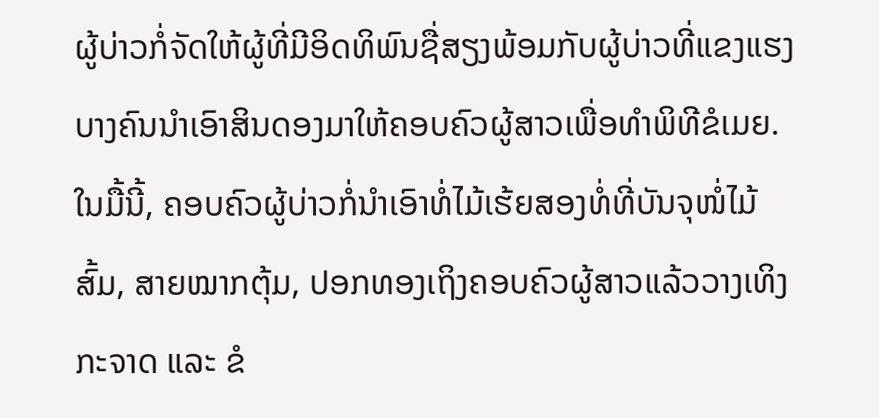ຜູ້ບ່າວກໍ່ຈັດໃຫ້ຜູ້ທີ່ມີອິດທິພົນຊື່ສຽງພ້ອມກັບຜູ້ບ່າວທີ່ແຂງແຮງບາງຄົນນຳເອົາສິນດອງມາໃຫ້ຄອບຄົວຜູ້ສາວເພື່ອທຳພິທີຂໍເມຍ. ໃນມື້ນີ້, ຄອບຄົວຜູ້ບ່າວກໍ່ນຳເອົາທໍ່ໄມ້ເຮ້ຍສອງທໍ່ທີ່ບັນຈຸໜໍ່ໄມ້ສົ້ມ, ສາຍໝາກຕຸ້ມ, ປອກທອງເຖິງຄອບຄົວຜູ້ສາວແລ້ວວາງເທິງກະຈາດ ແລະ ຂໍ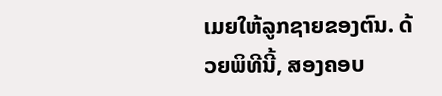ເມຍໃຫ້ລູກຊາຍຂອງຕົນ. ດ້ວຍພິທີນີ້, ສອງຄອບ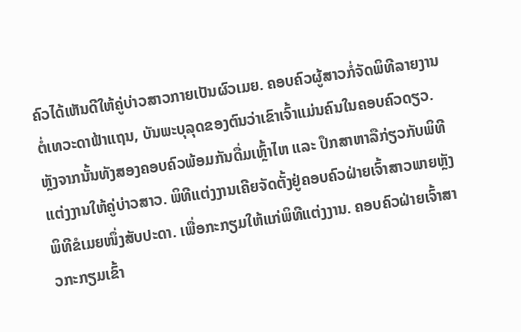ຄົວໄດ້ເຫັນດີໃຫ້ຄູ່ບ່າວສາວກາຍເປັນຜົວເມຍ. ຄອບຄົວຜູ້ສາວກໍ່ຈັດພິທີລາຍງານຕໍ່ເທວະດາຟ້າແຖນ, ບັນພະບຸລຸດຂອງຕົນວ່າເຂົາເຈົ້າແມ່ນຄົນໃນຄອບຄົວດຽວ. ຫຼັງຈາກນັ້ນທັງສອງຄອບຄົວພ້ອມກັນດື່ມເຫຼົ້າໄຫ ແລະ ປຶກສາຫາລືກ່ຽວກັບພິທີແຕ່ງງານໃຫ້ຄູ່ບ່າວສາວ. ພິທີແຕ່ງງານເຄີຍຈັດຕັ້ງຢູ່ຄອບຄົວຝ່າຍເຈົ້າສາວພາຍຫຼັງພິທີຂໍເມຍໜຶ່ງສັບປະດາ. ເພື່ອກະກຽມໃຫ້ແກ່ພິທີແຕ່ງງານ. ຄອບຄົວຝ່າຍເຈົ້າສາວກະກຽມເຂົ້າ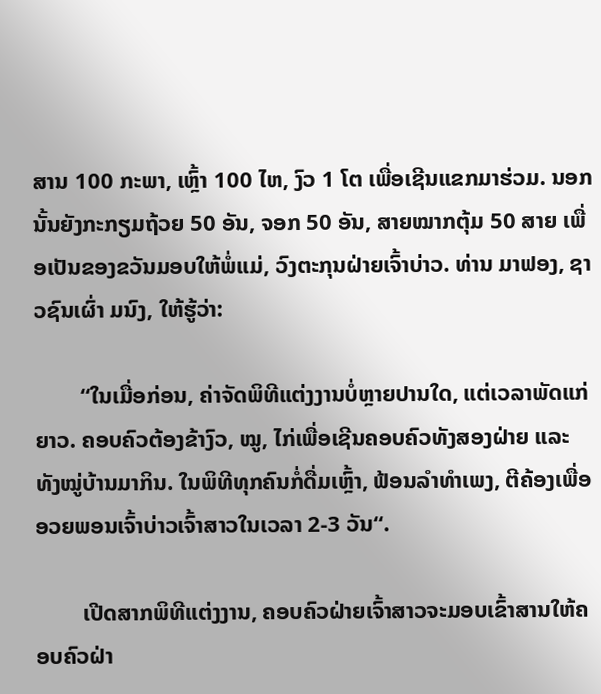ສານ 100 ກະພາ, ເຫຼົ້າ 100 ໄຫ, ງົວ 1 ໂຕ ເພື່ອເຊີນແຂກມາຮ່ວມ. ນອກນັ້ນຍັງກະກຽມຖ້ວຍ 50 ອັນ, ຈອກ 50 ອັນ, ສາຍໝາກຕຸ້ມ 50 ສາຍ ເພື່ອເປັນຂອງຂວັນມອບໃຫ້ພໍ່ແມ່, ວົງຕະກຸນຝ່າຍເຈົ້າບ່າວ. ທ່ານ ມາຟອງ, ຊາວຊົນເຜົ່າ ມນົງ, ໃຫ້ຮູ້ວ່າ:

        “ໃນເມື່ອກ່ອນ, ຄ່າຈັດພິທີແຕ່ງງານບໍ່ຫຼາຍປານໃດ, ແຕ່ເວລາພັດແກ່ຍາວ. ຄອບຄົວຕ້ອງຂ້າງົວ, ໝູ, ໄກ່ເພື່ອເຊີນຄອບຄົວທັງສອງຝ່າຍ ແລະ ທັງໝູ່ບ້ານມາກິນ. ໃນພິທີທຸກຄົນກໍ່ດື່ມເຫຼົ້າ, ຟ້ອນລຳທຳເພງ, ຕີຄ້ອງເພື່ອອວຍພອນເຈົ້າບ່າວເຈົ້າສາວໃນເວລາ 2-3 ວັນ“.

        ເປີດສາກພິທີແຕ່ງງານ, ຄອບຄົວຝ່າຍເຈົ້າສາວຈະມອບເຂົ້າສານໃຫ້ຄອບຄົວຝ່າ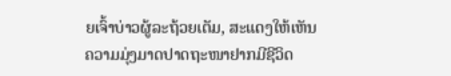ຍເຈົ້າບ່າວຜູ້ລະຖ້ວຍເຕັມ, ສະແດງໃຫ້ເຫັນຄວາມມຸ່ງມາດປາດຖະໜາຢາກມີຊີວິດ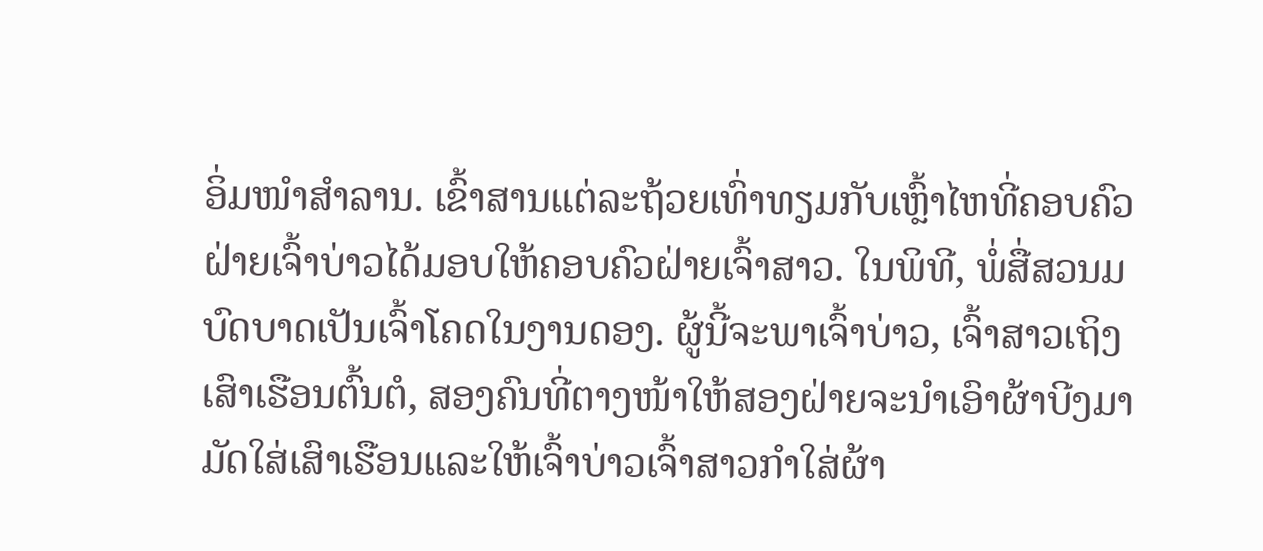ອິ່ມໜຳສຳລານ. ເຂົ້າສານແຕ່ລະຖ້ວຍເທົ່າທຽມກັບເຫຼົ້າໄຫທີ່ຄອບຄົວຝ່າຍເຈົ້າບ່າວໄດ້ມອບໃຫ້ຄອບຄົວຝ່າຍເຈົ້າສາວ. ໃນພິທີ, ພໍ່ສື່ສວນມບົດບາດເປັນເຈົ້າໂຄດໃນງານດອງ. ຜູ້ນີ້ຈະພາເຈົ້າບ່າວ, ເຈົ້າສາວເຖິງເສົາເຮືອນຕົ້ນຕໍ, ສອງຄົນທີ່ຕາງໜ້າໃຫ້ສອງຝ່າຍຈະນຳເອົາຜ້າບີງມາມັດໃສ່ເສົາເຮືອນແລະໃຫ້ເຈົ້າບ່າວເຈົ້າສາວກຳໃສ່ຜ້າ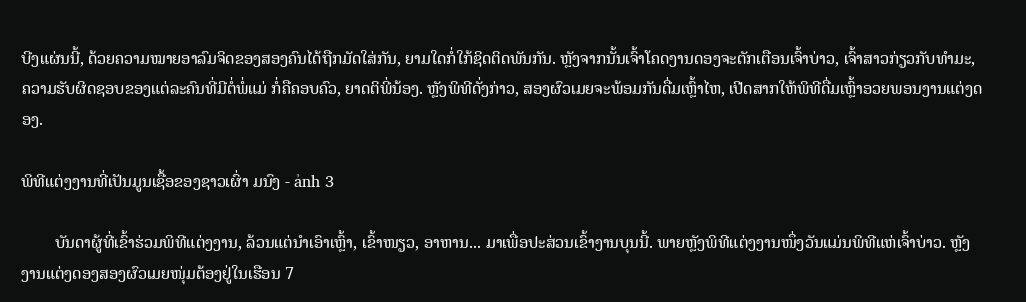ບີງແຜ່ນນີ້, ດ້ວຍຄວາມໝາຍອາລົມຈິດຂອງສອງຄົນໄດ້ຖືກມັດໃສ່ກັນ, ຍາມໃດກໍ່ໃກ້ຊິດຕິດພັນກັນ. ຫຼັງຈາກນັ້ນເຈົ້າໂຄດງານດອງຈະຕັກເຕືອນເຈົ້າບ່າວ, ເຈົ້າສາວກ່ຽວກັບທຳມະ, ຄວາມຮັບຜິດຊອບຂອງແຕ່ລະຄົນທີ່ມີຕໍ່ພໍ່ແມ່ ກໍ່ຄືຄອບຄົວ, ຍາດຕິພີ່ນ້ອງ. ຫຼັງພິທີດັ່ງກ່າວ, ສອງຜົວເມຍຈະພ້ອມກັນດື່ມເຫຼົ້າໄຫ, ເປີດສາກໃຫ້ພິທີດື່ມເຫຼົ້າອວຍພອນງານແຕ່ງດອງ.

ພິທີແຕ່ງງານທີ່ເປັນມູນເຊື້ອຂອງຊາວເຜົ່າ ມນົງ - ảnh 3

        ບັນດາຜູ້ທີ່ເຂົ້າຮ່ວມພິທີແຕ່ງງານ, ລ້ວນແຕ່ນຳເອົາເຫຼົ້າ, ເຂົ້າໜຽວ, ອາຫານ... ມາເພື່ອປະສ່ວນເຂົ້າງານບຸນນີ້. ພາຍຫຼັງພິທີແຕ່ງງານໜຶ່ງວັນແມ່ນພິທີແຫ່ເຈົ້າບ່າວ. ຫຼັງງານແຕ່ງດອງສອງຜົວເມຍໜຸ່ມຕ້ອງຢູ່ໃນເຮືອນ 7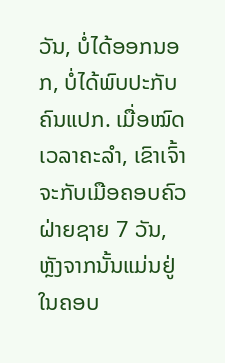ວັນ, ບໍ່ໄດ້ອອກນອກ, ບໍ່ໄດ້ພົບປະກັບຄົນແປກ. ເມື່ອໝົດເວລາຄະລຳ, ເຂົາເຈົ້າຈະກັບເມືອຄອບຄົວຝ່າຍຊາຍ 7 ວັນ, ຫຼັງຈາກນັ້ນແມ່ນຢູ່ໃນຄອບ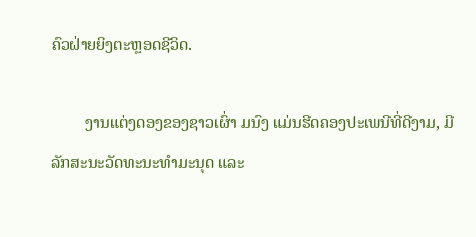ຄົວຝ່າຍຍິງຕະຫຼອດຊີວິດ.

        ງານແຕ່ງດອງຂອງຊາວເຜົ່າ ມນົງ ແມ່ນຮີດຄອງປະເພນີທີ່ດີງາມ, ມີລັກສະນະວັດທະນະທຳມະນຸດ ແລະ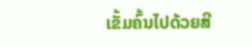ເຂັ້ມຄົ້ນໄປດ້ວຍສີ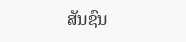ສັນຊົນ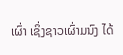ເຜົ່າ ເຊິ່ງຊາວເຜົ່າມນົງ ໄດ້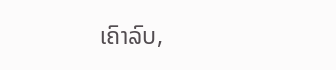ເຄົາລົບ,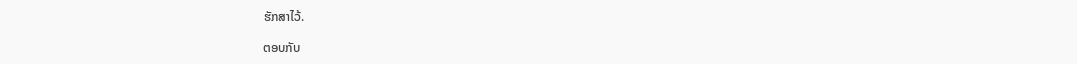ຮັກສາໄວ້.

ຕອບກັບ